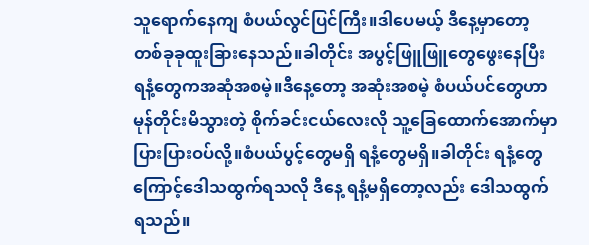သူရောက်နေကျ စံပယ်လွင်ပြင်ကြီး။ဒါပေမယ့် ဒီနေ့မှာတော့ တစ်ခုခုထူးခြားနေသည်။ခါတိုင်း အပွင့်ဖြူဖြူတွေဖွေးနေပြီး ရနံ့တွေကအဆုံအစမဲ့။ဒီနေ့တော့ အဆုံးအစမဲ့ စံပယ်ပင်တွေဟာ မုန်တိုင်းမိသွားတဲ့ စိုက်ခင်းငယ်လေးလို သူ့ခြေထောက်အောက်မှာ ပြားပြားဝပ်လို့။စံပယ်ပွင့်တွေမရှိ ရနံ့တွေမရှိ။ခါတိုင်း ရနံ့တွေကြောင့်ဒေါသထွက်ရသလို ဒီနေ့ ရနံ့မရှိတော့လည်း ဒေါသထွက်ရသည်။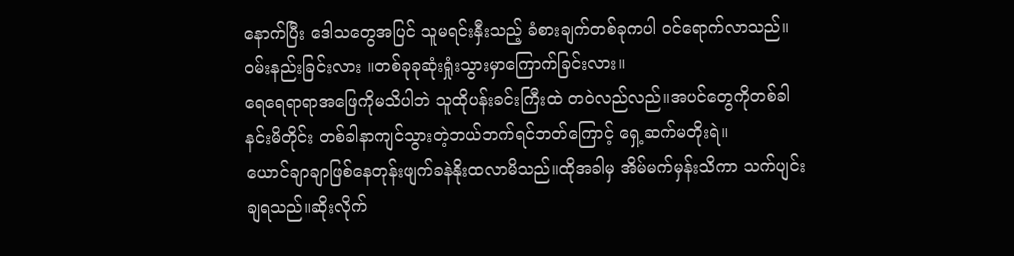နောက်ပြီး ဒေါသတွေအပြင် သူမရင်းနှီးသည့် ခံစားချက်တစ်ခုကပါ ဝင်ရောက်လာသည်။ဝမ်းနည်းခြင်းလား ။တစ်ခုခုဆုံးရှုံးသွားမှာကြောက်ခြင်းလား။
ရေရေရာရာအဖြေကိုမသိပါဘဲ သူထိုပန်းခင်းကြီးထဲ တဝဲလည်လည်။အပင်တွေကိုတစ်ခါနင်းမိတိုင်း တစ်ခါနာကျင်သွားတဲ့ဘယ်ဘက်ရင်ဘတ်ကြောင့် ရှေ့ဆက်မတိုးရဲ။
ယောင်ချာချာဖြစ်နေတုန်းဖျက်ခနဲနိုးထလာမိသည်။ထိုအခါမှ အိမ်မက်မှန်းသိကာ သက်ပျင်းချရသည်။ဆိုးလိုက်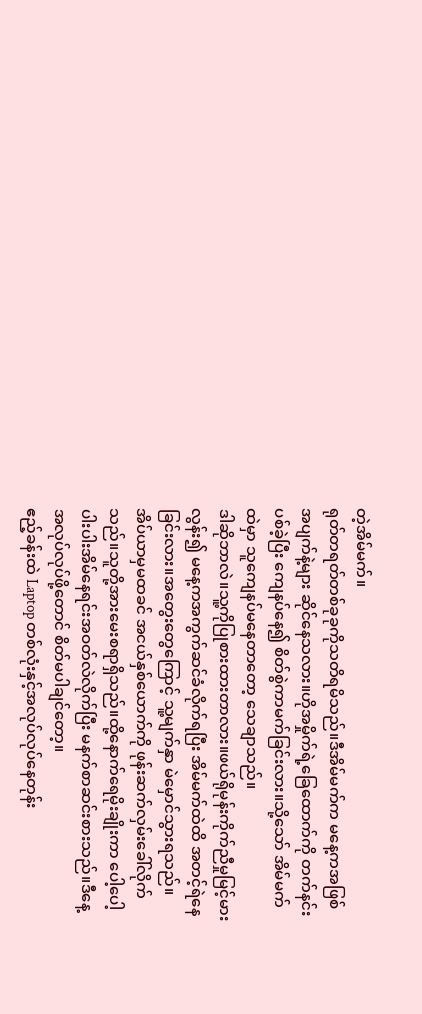တဲ့အိမ်မက်။
ရုတ်တရတ်တစ်ခုခုကိုသတိရမိသည်။ဒီအိမ်မက်က မနေ့ကအဖြစ်အပျက်နဲ့များ ဆိုင်နေသလား။ဟိုအမှိုက်ရဲ့ခြေထောက်ကို တက်နင်းပစ်ခဲ့ပြီး ကျေနပ်နေ၍ စိတ်စွဲကာမက်ခြင်းလား။သို့သော် အိမ်မက်ထဲမှာ သူကျေနပ်မနေတာတော့ သေချာသည်။
ဒါဆိုဘာလဲ။သူ့ကိုပြုစားထားတာလား။ဖယ်ရိုမုန်းကိုက်ညီမှုမြင့်မားလွန်း၍ မနေ့ကအကွက်ဆင်ခံလိုက်ရပြီး အိမ်မက်ထဲထိ အတင့်ရဲနေခြင်းလား။အတွေးတွေကြောင့် သူ့မျက်နှာ မဲမှောင်သွားရသည်။
အိပ်ယာမှမထခင် အငယ်နှစ်ယောက်ကို ဖုန်းဆက်လှမ်းခေါ်လိုက်သည်။သူတို့အားမေးစရာရှိသည်။ထို့နောက်ရေမိုးချိုးကာ ပေါ့ပေါ့ပါးပါးအိမ်နေရင်းအဝတ်လဲလိုက်ပြီး မနက်စာဆင်းစားသည်။ဒီနေ့အလုပ်လုပ်ဖို့တောင် စိတ်မပါချင်တော့။
ဧည့်ခန်းထဲ Laptop တစ်လုံးနှင့်အလုပ်လုပ်နေတုန်း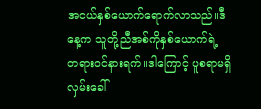အငယ်နှစ်ယောက်ရောက်လာသည်။ဒီနေ့က သူတို့ညီအစ်ကိုနှစ်ယောက်ရဲ့ တရားဝင်နားရက်။ဒါကြောင့် ပူစရာမရှိ လှမ်းခေါ်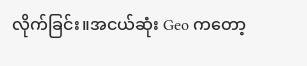လိုက်ခြင်း။အငယ်ဆုံး Geo ကတော့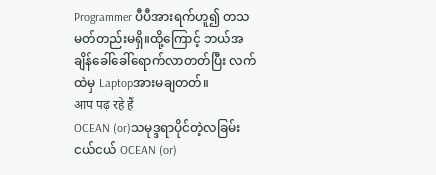Programmer ပီပီအားရက်ဟူ၍ တသမတ်တည်းမရှိ။ထို့ကြောင့် ဘယ်အချိန်ခေါ်ခေါ်ရောက်လာတတ်ပြီး လက်ထဲမှ Laptopအားမချတတ်။
आप पढ़ रहे हैं
OCEAN (or)သမုဒ္ဒရာပိုင်တဲ့လခြမ်းငယ်ငယ် OCEAN (or)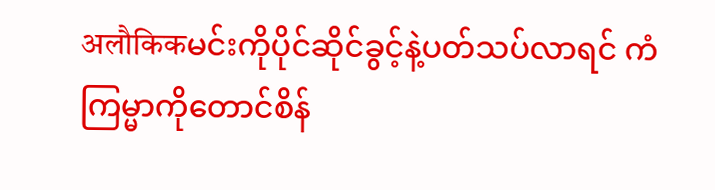अलौकिकမင်းကိုပိုင်ဆိုင်ခွင့်နဲ့ပတ်သပ်လာရင် ကံကြမ္မာကိုတောင်စိန်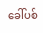ခေါ်ပစ်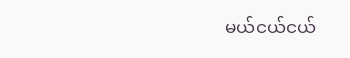မယ်ငယ်ငယ်